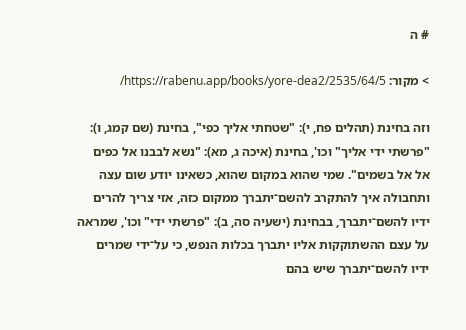# ה

> מקור: https://rabenu.app/books/yore-dea2/2535/64/5/

וזה בחינת (תהלים פח, י): "שטחתי אליך כפי", בחינת (שם קמג, ו): "פרשתי ידי אליך" וכו', בחינת (איכה ג, מא): "נשא לבבנו אל כפים אל אל בשמים". שמי שהוא במקום שהוא, כשאינו יודע שום עצה ותחבולה איך להתקרב להשם־יתברך ממקום כזה, אזי צריך להרים ידיו להשם־יתברך, בבחינת (ישעיה סה, ב): "פרשתי ידי" וכו', שמראה על עצם ההשתוקקות אליו יתברך בכלות הנפש, כי על־ידי שמרים ידיו להשם־יתברך שיש בהם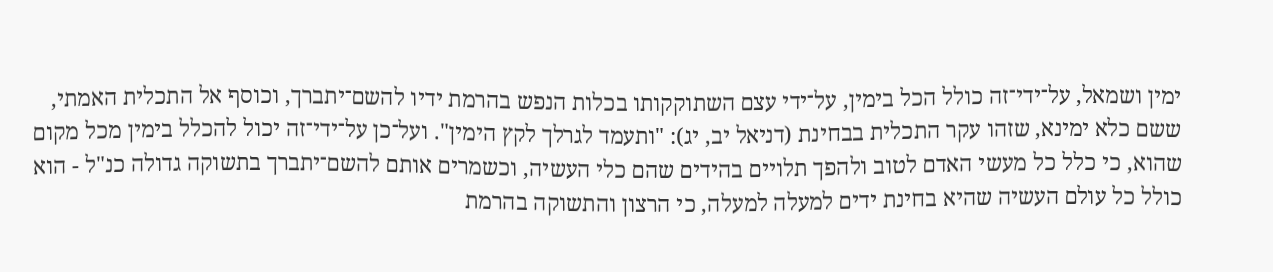ימין ושמאל, על־ידי־זה כולל הכל בימין, על־ידי עצם השתוקקותו בכלות הנפש בהרמת ידיו להשם־יתברך, וכוסף אל התכלית האמתי, ששם כלא ימינא, שזהו עקר התכלית בבחינת (דניאל יב, יג): "ותעמד לגרלך לקץ הימין". ועל־כן על־ידי־זה יכול להכלל בימין מכל מקום שהוא, כי כלל כל מעשי האדם לטוב ולהפך תלויים בהידים שהם כלי העשיה, וכשמרים אותם להשם־יתברך בתשוקה גדולה כנ"ל - הוא כולל כל עולם העשיה שהיא בחינת ידים למעלה למעלה, כי הרצון והתשוקה בהרמת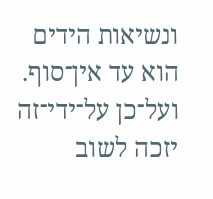ונשיאות הידים הוא עד אין־סוף. ועל־כן על־ידי־זה יזכה לשוב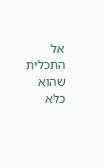אל התכלית שהוא כלא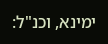ימינא, וכנ"ל: